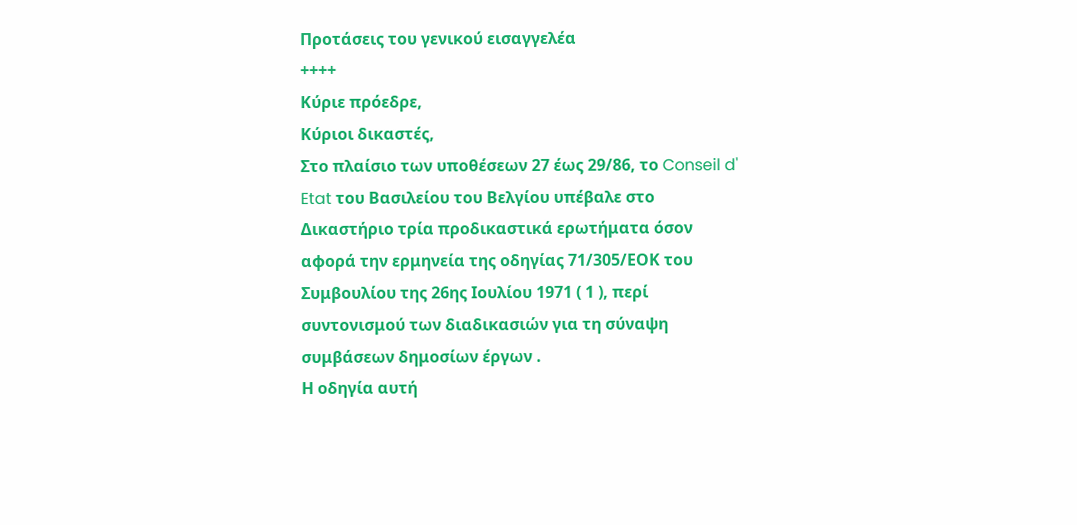Προτάσεις του γενικού εισαγγελέα
++++
Κύριε πρόεδρε,
Κύριοι δικαστές,
Στο πλαίσιο των υποθέσεων 27 έως 29/86, το Conseil d' Etat του Βασιλείου του Βελγίου υπέβαλε στο Δικαστήριο τρία προδικαστικά ερωτήματα όσον αφορά την ερμηνεία της οδηγίας 71/305/ΕΟΚ του Συμβουλίου της 26ης Ιουλίου 1971 ( 1 ), περί συντονισμού των διαδικασιών για τη σύναψη συμβάσεων δημοσίων έργων .
Η οδηγία αυτή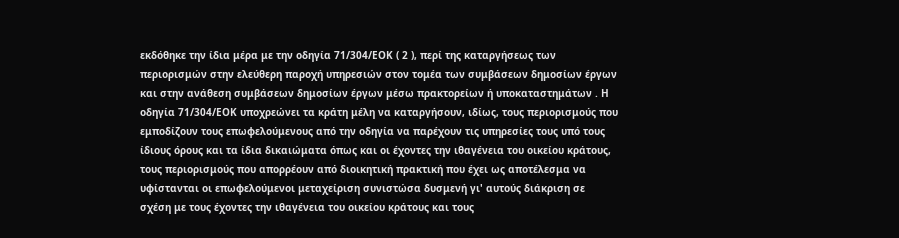εκδόθηκε την ίδια μέρα με την οδηγία 71/304/ΕΟΚ ( 2 ), περί της καταργήσεως των περιορισμών στην ελεύθερη παροχή υπηρεσιών στον τομέα των συμβάσεων δημοσίων έργων και στην ανάθεση συμβάσεων δημοσίων έργων μέσω πρακτορείων ή υποκαταστημάτων . Η οδηγία 71/304/ΕΟΚ υποχρεώνει τα κράτη μέλη να καταργήσουν, ιδίως, τους περιορισμούς που εμποδίζουν τους επωφελούμενους από την οδηγία να παρέχουν τις υπηρεσίες τους υπό τους ίδιους όρους και τα ίδια δικαιώματα όπως και οι έχοντες την ιθαγένεια του οικείου κράτους, τους περιορισμούς που απορρέουν από διοικητική πρακτική που έχει ως αποτέλεσμα να υφίστανται οι επωφελούμενοι μεταχείριση συνιστώσα δυσμενή γι' αυτούς διάκριση σε σχέση με τους έχοντες την ιθαγένεια του οικείου κράτους και τους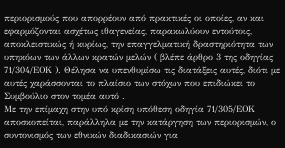περιορισμούς που απορρέουν από πρακτικές οι οποίες, αν και εφαρμόζονται ασχέτως ιθαγενείας, παρακωλύουν εντούτοις, αποκλειστικώς ή κυρίως, την επαγγελματική δραστηριότητα των υπηκόων των άλλων κρατών μελών ( βλέπε άρθρο 3 της οδηγίας 71/304/ΕΟΚ ). Θέλησα να υπενθυμίσω τις διατάξεις αυτές, διότι με αυτές χαράσσονται το πλαίσιο των στόχων που επιδιώκει το Συμβούλιο στον τομέα αυτό .
Με την επίμαχη στην υπό κρίση υπόθεση οδηγία 71/305/ΕΟΚ αποσκοπείται, παράλληλα με την κατάργηση των περιορισμών, ο συντονισμός των εθνικών διαδικασιών για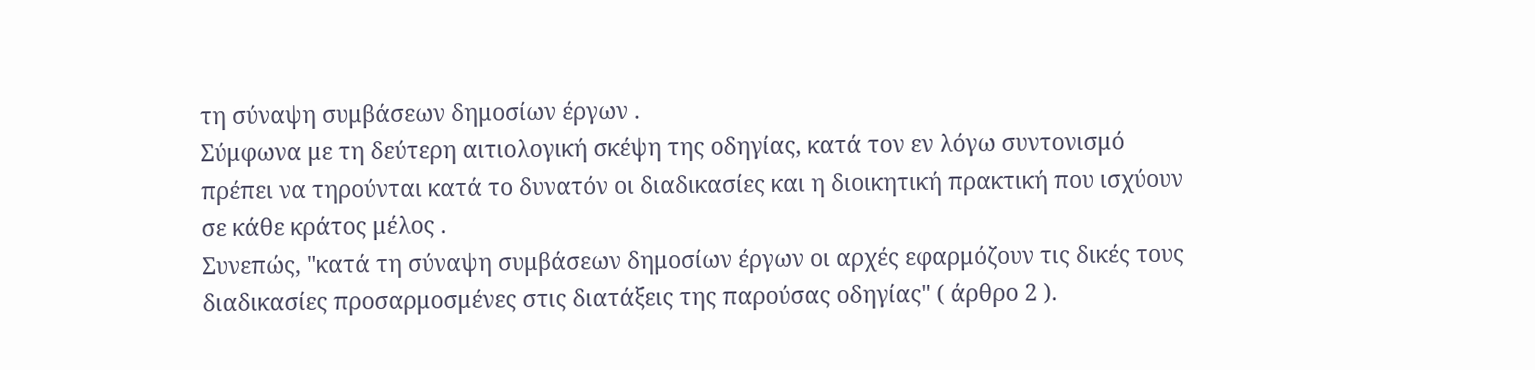τη σύναψη συμβάσεων δημοσίων έργων .
Σύμφωνα με τη δεύτερη αιτιολογική σκέψη της οδηγίας, κατά τον εν λόγω συντονισμό πρέπει να τηρούνται κατά το δυνατόν οι διαδικασίες και η διοικητική πρακτική που ισχύουν σε κάθε κράτος μέλος .
Συνεπώς, "κατά τη σύναψη συμβάσεων δημοσίων έργων οι αρχές εφαρμόζουν τις δικές τους διαδικασίες προσαρμοσμένες στις διατάξεις της παρούσας οδηγίας" ( άρθρο 2 ).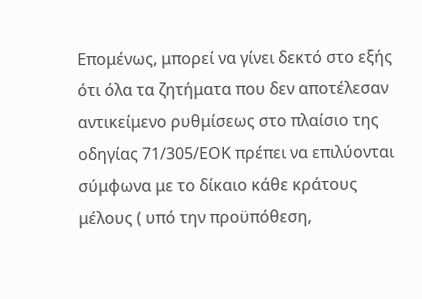Επομένως, μπορεί να γίνει δεκτό στο εξής ότι όλα τα ζητήματα που δεν αποτέλεσαν αντικείμενο ρυθμίσεως στο πλαίσιο της οδηγίας 71/305/ΕΟΚ πρέπει να επιλύονται σύμφωνα με το δίκαιο κάθε κράτους μέλους ( υπό την προϋπόθεση,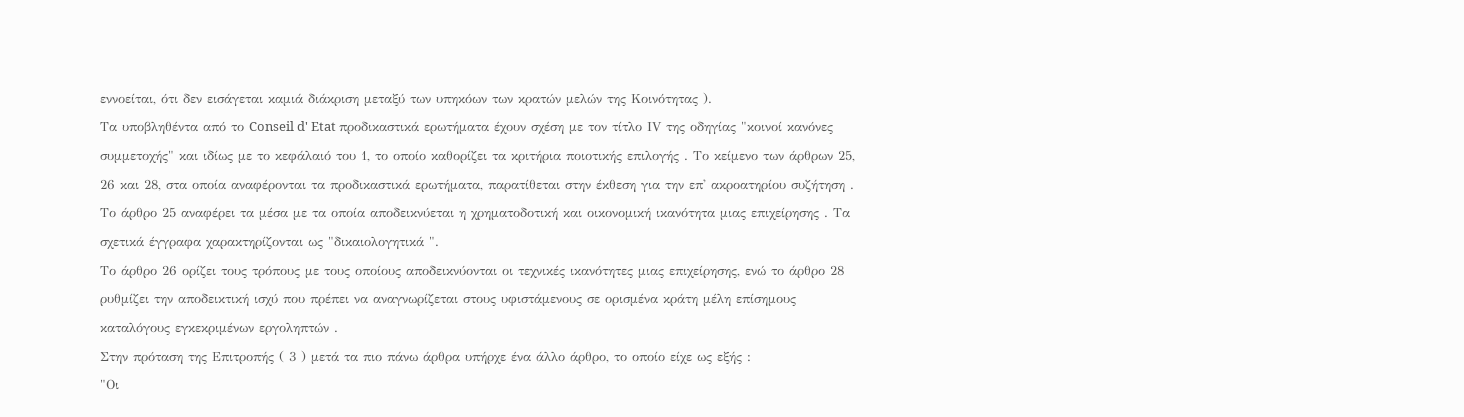εννοείται, ότι δεν εισάγεται καμιά διάκριση μεταξύ των υπηκόων των κρατών μελών της Κοινότητας ).
Τα υποβληθέντα από το Conseil d' Etat προδικαστικά ερωτήματα έχουν σχέση με τον τίτλο ΙV της οδηγίας "κοινοί κανόνες συμμετοχής" και ιδίως με το κεφάλαιό του 1, το οποίο καθορίζει τα κριτήρια ποιοτικής επιλογής . Το κείμενο των άρθρων 25, 26 και 28, στα οποία αναφέρονται τα προδικαστικά ερωτήματα, παρατίθεται στην έκθεση για την επ' ακροατηρίου συζήτηση .
Το άρθρο 25 αναφέρει τα μέσα με τα οποία αποδεικνύεται η χρηματοδοτική και οικονομική ικανότητα μιας επιχείρησης . Τα σχετικά έγγραφα χαρακτηρίζονται ως "δικαιολογητικά ".
Το άρθρο 26 ορίζει τους τρόπους με τους οποίους αποδεικνύονται οι τεχνικές ικανότητες μιας επιχείρησης, ενώ το άρθρο 28 ρυθμίζει την αποδεικτική ισχύ που πρέπει να αναγνωρίζεται στους υφιστάμενους σε ορισμένα κράτη μέλη επίσημους καταλόγους εγκεκριμένων εργοληπτών .
Στην πρόταση της Επιτροπής ( 3 ) μετά τα πιο πάνω άρθρα υπήρχε ένα άλλο άρθρο, το οποίο είχε ως εξής :
"Οι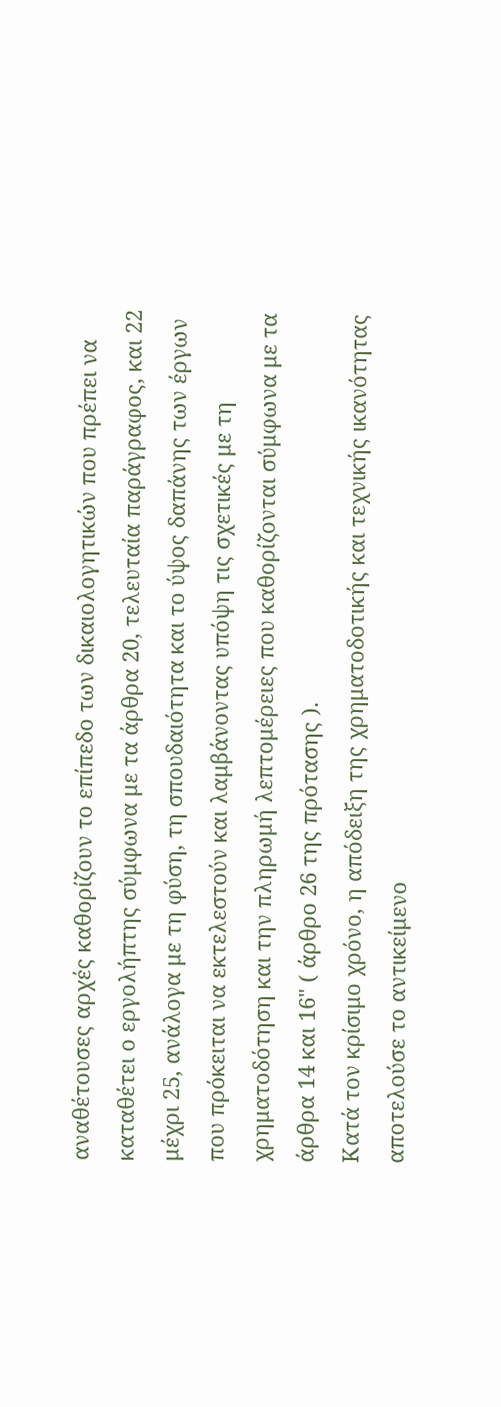αναθέτουσες αρχές καθορίζουν το επίπεδο των δικαιολογητικών που πρέπει να καταθέτει ο εργολήπτης σύμφωνα με τα άρθρα 20, τελευταία παράγραφος, και 22 μέχρι 25, ανάλογα με τη φύση, τη σπουδαιότητα και το ύψος δαπάνης των έργων που πρόκειται να εκτελεστούν και λαμβάνοντας υπόψη τις σχετικές με τη χρηματοδότηση και την πληρωμή λεπτομέρειες που καθορίζονται σύμφωνα με τα άρθρα 14 και 16" ( άρθρο 26 της πρότασης ).
Κατά τον κρίσιμο χρόνο, η απόδειξη της χρηματοδοτικής και τεχνικής ικανότητας αποτελούσε το αντικείμενο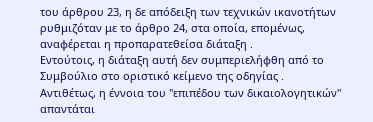του άρθρου 23, η δε απόδειξη των τεχνικών ικανοτήτων ρυθμιζόταν με το άρθρο 24, στα οποία, επομένως, αναφέρεται η προπαρατεθείσα διάταξη .
Εντούτοις, η διάταξη αυτή δεν συμπεριελήφθη από το Συμβούλιο στο οριστικό κείμενο της οδηγίας .
Αντιθέτως, η έννοια του "επιπέδου των δικαιολογητικών" απαντάται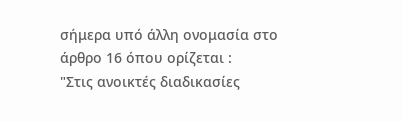σήμερα υπό άλλη ονομασία στο άρθρο 16 όπου ορίζεται :
"Στις ανοικτές διαδικασίες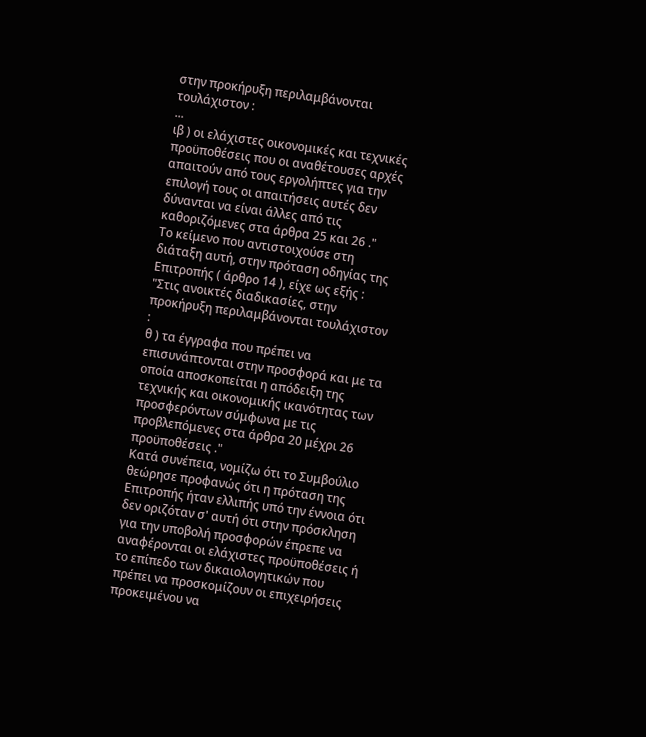στην προκήρυξη περιλαμβάνονται τουλάχιστον :
...
ιβ ) οι ελάχιστες οικονομικές και τεχνικές προϋποθέσεις που οι αναθέτουσες αρχές απαιτούν από τους εργολήπτες για την επιλογή τους οι απαιτήσεις αυτές δεν δύνανται να είναι άλλες από τις καθοριζόμενες στα άρθρα 25 και 26 ."
Το κείμενο που αντιστοιχούσε στη διάταξη αυτή, στην πρόταση οδηγίας της Επιτροπής ( άρθρο 14 ), είχε ως εξής :
"Στις ανοικτές διαδικασίες, στην προκήρυξη περιλαμβάνονται τουλάχιστον :
θ ) τα έγγραφα που πρέπει να επισυνάπτονται στην προσφορά και με τα οποία αποσκοπείται η απόδειξη της τεχνικής και οικονομικής ικανότητας των προσφερόντων σύμφωνα με τις προβλεπόμενες στα άρθρα 20 μέχρι 26 προϋποθέσεις ."
Κατά συνέπεια, νομίζω ότι το Συμβούλιο θεώρησε προφανώς ότι η πρόταση της Επιτροπής ήταν ελλιπής υπό την έννοια ότι δεν οριζόταν σ' αυτή ότι στην πρόσκληση για την υποβολή προσφορών έπρεπε να αναφέρονται οι ελάχιστες προϋποθέσεις ή το επίπεδο των δικαιολογητικών που πρέπει να προσκομίζουν οι επιχειρήσεις προκειμένου να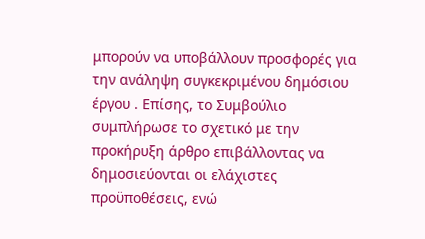μπορούν να υποβάλλουν προσφορές για την ανάληψη συγκεκριμένου δημόσιου έργου . Επίσης, το Συμβούλιο συμπλήρωσε το σχετικό με την προκήρυξη άρθρο επιβάλλοντας να δημοσιεύονται οι ελάχιστες προϋποθέσεις, ενώ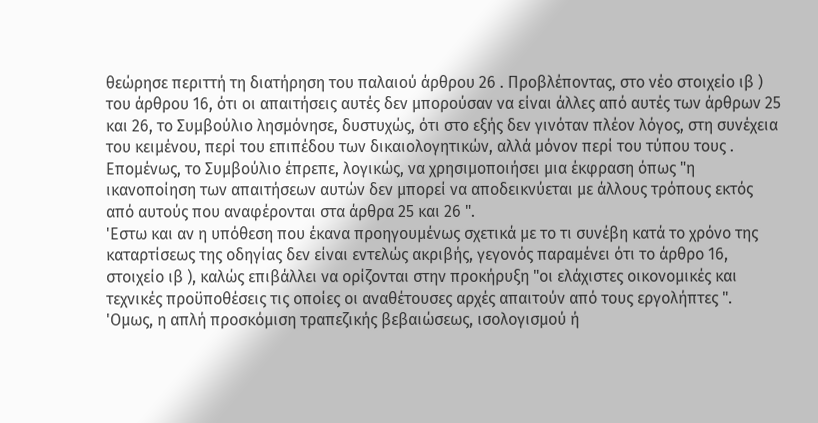θεώρησε περιττή τη διατήρηση του παλαιού άρθρου 26 . Προβλέποντας, στο νέο στοιχείο ιβ ) του άρθρου 16, ότι οι απαιτήσεις αυτές δεν μπορούσαν να είναι άλλες από αυτές των άρθρων 25 και 26, το Συμβούλιο λησμόνησε, δυστυχώς, ότι στο εξής δεν γινόταν πλέον λόγος, στη συνέχεια του κειμένου, περί του επιπέδου των δικαιολογητικών, αλλά μόνον περί του τύπου τους . Επομένως, το Συμβούλιο έπρεπε, λογικώς, να χρησιμοποιήσει μια έκφραση όπως "η ικανοποίηση των απαιτήσεων αυτών δεν μπορεί να αποδεικνύεται με άλλους τρόπους εκτός από αυτούς που αναφέρονται στα άρθρα 25 και 26 ".
'Εστω και αν η υπόθεση που έκανα προηγουμένως σχετικά με το τι συνέβη κατά το χρόνο της καταρτίσεως της οδηγίας δεν είναι εντελώς ακριβής, γεγονός παραμένει ότι το άρθρο 16, στοιχείο ιβ ), καλώς επιβάλλει να ορίζονται στην προκήρυξη "οι ελάχιστες οικονομικές και τεχνικές προϋποθέσεις τις οποίες οι αναθέτουσες αρχές απαιτούν από τους εργολήπτες ". 'Ομως, η απλή προσκόμιση τραπεζικής βεβαιώσεως, ισολογισμού ή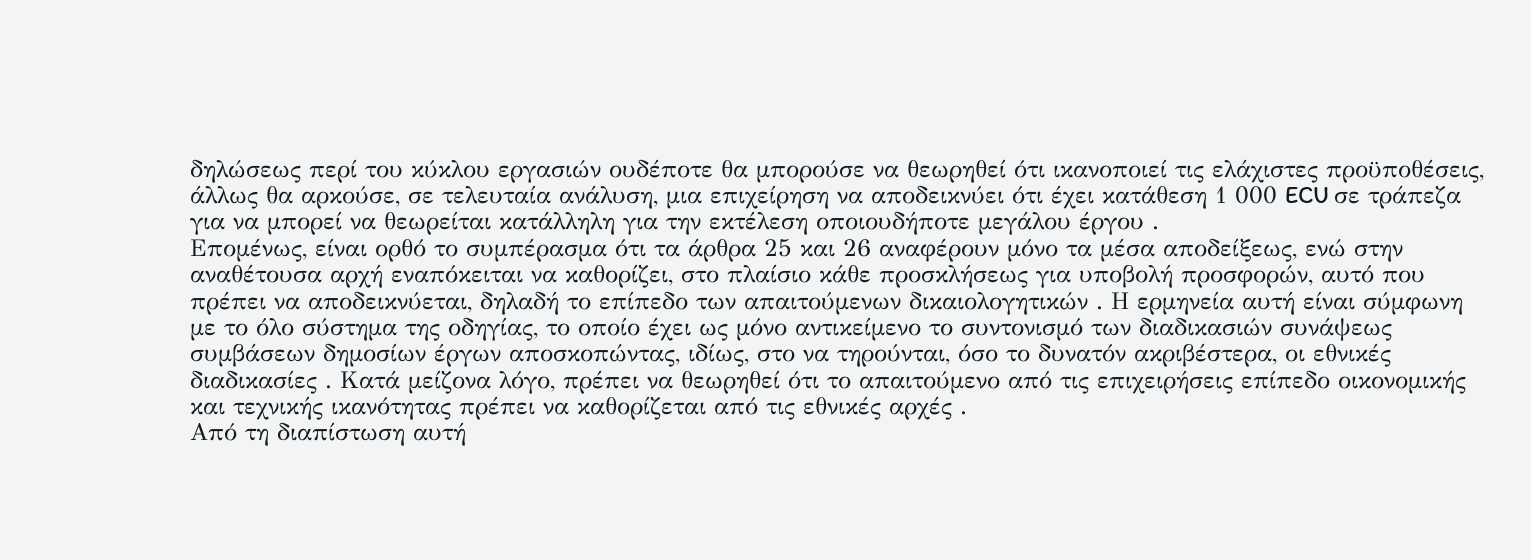δηλώσεως περί του κύκλου εργασιών ουδέποτε θα μπορούσε να θεωρηθεί ότι ικανοποιεί τις ελάχιστες προϋποθέσεις, άλλως θα αρκούσε, σε τελευταία ανάλυση, μια επιχείρηση να αποδεικνύει ότι έχει κατάθεση 1 000 ECU σε τράπεζα για να μπορεί να θεωρείται κατάλληλη για την εκτέλεση οποιουδήποτε μεγάλου έργου .
Επομένως, είναι ορθό το συμπέρασμα ότι τα άρθρα 25 και 26 αναφέρουν μόνο τα μέσα αποδείξεως, ενώ στην αναθέτουσα αρχή εναπόκειται να καθορίζει, στο πλαίσιο κάθε προσκλήσεως για υποβολή προσφορών, αυτό που πρέπει να αποδεικνύεται, δηλαδή το επίπεδο των απαιτούμενων δικαιολογητικών . Η ερμηνεία αυτή είναι σύμφωνη με το όλο σύστημα της οδηγίας, το οποίο έχει ως μόνο αντικείμενο το συντονισμό των διαδικασιών συνάψεως συμβάσεων δημοσίων έργων αποσκοπώντας, ιδίως, στο να τηρούνται, όσο το δυνατόν ακριβέστερα, οι εθνικές διαδικασίες . Κατά μείζονα λόγο, πρέπει να θεωρηθεί ότι το απαιτούμενο από τις επιχειρήσεις επίπεδο οικονομικής και τεχνικής ικανότητας πρέπει να καθορίζεται από τις εθνικές αρχές .
Από τη διαπίστωση αυτή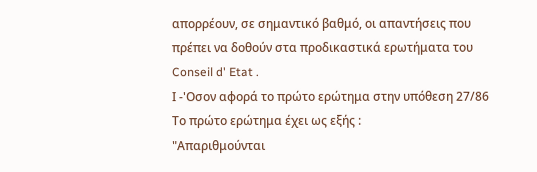απορρέουν, σε σημαντικό βαθμό, οι απαντήσεις που πρέπει να δοθούν στα προδικαστικά ερωτήματα του Conseil d' Etat .
Ι -'Οσον αφορά το πρώτο ερώτημα στην υπόθεση 27/86
Το πρώτο ερώτημα έχει ως εξής :
"Απαριθμούνται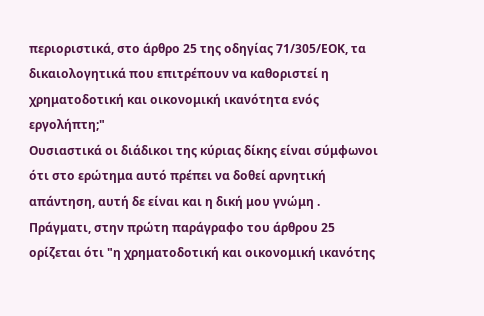περιοριστικά, στο άρθρο 25 της οδηγίας 71/305/ΕΟΚ, τα δικαιολογητικά που επιτρέπουν να καθοριστεί η χρηματοδοτική και οικονομική ικανότητα ενός εργολήπτη;"
Ουσιαστικά οι διάδικοι της κύριας δίκης είναι σύμφωνοι ότι στο ερώτημα αυτό πρέπει να δοθεί αρνητική απάντηση, αυτή δε είναι και η δική μου γνώμη .
Πράγματι, στην πρώτη παράγραφο του άρθρου 25 ορίζεται ότι "η χρηματοδοτική και οικονομική ικανότης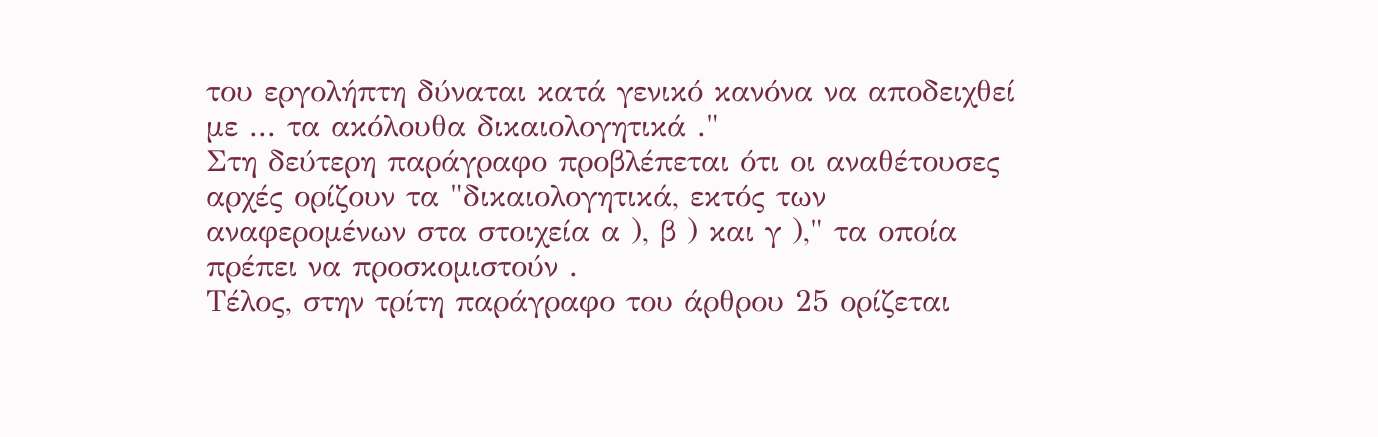του εργολήπτη δύναται κατά γενικό κανόνα να αποδειχθεί με ... τα ακόλουθα δικαιολογητικά ."
Στη δεύτερη παράγραφο προβλέπεται ότι οι αναθέτουσες αρχές ορίζουν τα "δικαιολογητικά, εκτός των αναφερομένων στα στοιχεία α ), β ) και γ )," τα οποία πρέπει να προσκομιστούν .
Τέλος, στην τρίτη παράγραφο του άρθρου 25 ορίζεται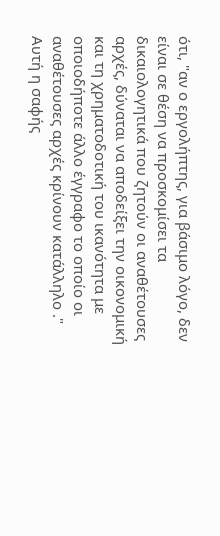ότι, "αν ο εργολήπτης, για βάσιμο λόγο, δεν είναι σε θέση να προσκομίσει τα δικαιολογητικά που ζητούν οι αναθέτουσες αρχές, δύναται να αποδείξει την οικονομική και τη χρηματοδοτική του ικανότητα με οποιοδήποτε άλλο έγγραφο το οποίο οι αναθέτουσες αρχές κρίνουν κατάλληλο ."
Αυτή η σαφής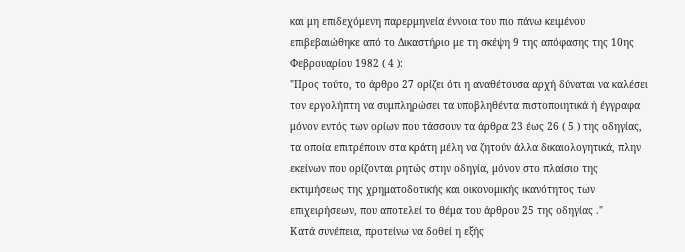και μη επιδεχόμενη παρερμηνεία έννοια του πιο πάνω κειμένου επιβεβαιώθηκε από το Δικαστήριο με τη σκέψη 9 της απόφασης της 10ης Φεβρουαρίου 1982 ( 4 ):
"Προς τούτο, το άρθρο 27 ορίζει ότι η αναθέτουσα αρχή δύναται να καλέσει τον εργολήπτη να συμπληρώσει τα υποβληθέντα πιστοποιητικά ή έγγραφα μόνον εντός των ορίων που τάσσουν τα άρθρα 23 έως 26 ( 5 ) της οδηγίας, τα οποία επιτρέπουν στα κράτη μέλη να ζητούν άλλα δικαιολογητικά, πλην εκείνων που ορίζονται ρητώς στην οδηγία, μόνον στο πλαίσιο της εκτιμήσεως της χρηματοδοτικής και οικονομικής ικανότητος των επιχειρήσεων, που αποτελεί το θέμα του άρθρου 25 της οδηγίας ."
Κατά συνέπεια, προτείνω να δοθεί η εξής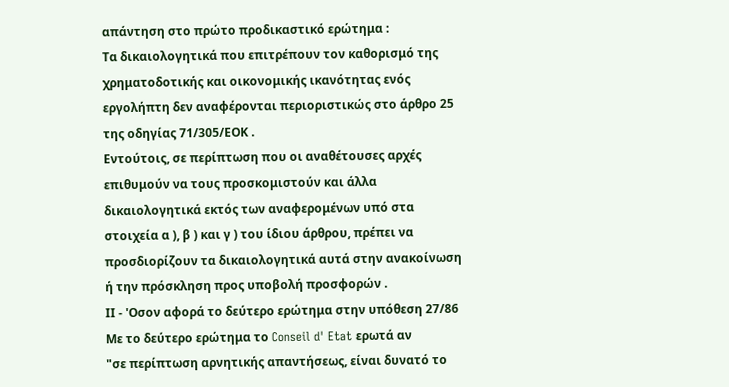απάντηση στο πρώτο προδικαστικό ερώτημα :
Τα δικαιολογητικά που επιτρέπουν τον καθορισμό της χρηματοδοτικής και οικονομικής ικανότητας ενός εργολήπτη δεν αναφέρονται περιοριστικώς στο άρθρο 25 της οδηγίας 71/305/ΕΟΚ .
Εντούτοις, σε περίπτωση που οι αναθέτουσες αρχές επιθυμούν να τους προσκομιστούν και άλλα δικαιολογητικά εκτός των αναφερομένων υπό στα στοιχεία α ), β ) και γ ) του ίδιου άρθρου, πρέπει να προσδιορίζουν τα δικαιολογητικά αυτά στην ανακοίνωση ή την πρόσκληση προς υποβολή προσφορών .
ΙΙ - 'Οσον αφορά το δεύτερο ερώτημα στην υπόθεση 27/86
Με το δεύτερο ερώτημα το Conseil d' Etat ερωτά αν
"σε περίπτωση αρνητικής απαντήσεως, είναι δυνατό το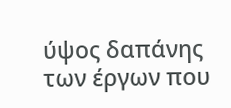ύψος δαπάνης των έργων που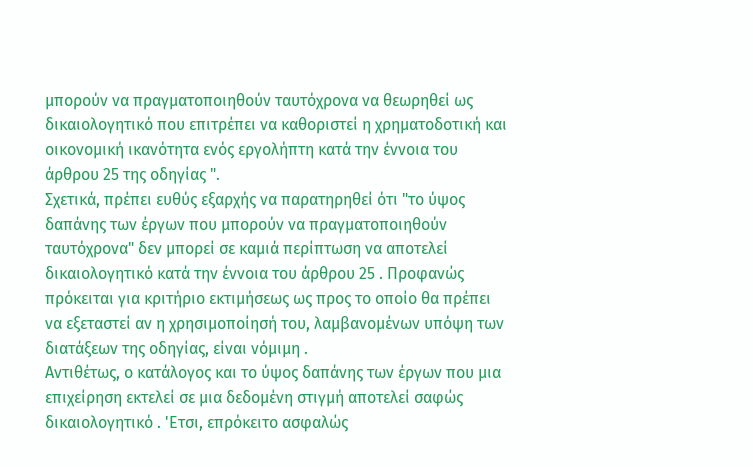μπορούν να πραγματοποιηθούν ταυτόχρονα να θεωρηθεί ως δικαιολογητικό που επιτρέπει να καθοριστεί η χρηματοδοτική και οικονομική ικανότητα ενός εργολήπτη κατά την έννοια του άρθρου 25 της οδηγίας ".
Σχετικά, πρέπει ευθύς εξαρχής να παρατηρηθεί ότι "το ύψος δαπάνης των έργων που μπορούν να πραγματοποιηθούν ταυτόχρονα" δεν μπορεί σε καμιά περίπτωση να αποτελεί δικαιολογητικό κατά την έννοια του άρθρου 25 . Προφανώς πρόκειται για κριτήριο εκτιμήσεως ως προς το οποίο θα πρέπει να εξεταστεί αν η χρησιμοποίησή του, λαμβανομένων υπόψη των διατάξεων της οδηγίας, είναι νόμιμη .
Αντιθέτως, ο κατάλογος και το ύψος δαπάνης των έργων που μια επιχείρηση εκτελεί σε μια δεδομένη στιγμή αποτελεί σαφώς δικαιολογητικό . 'Ετσι, επρόκειτο ασφαλώς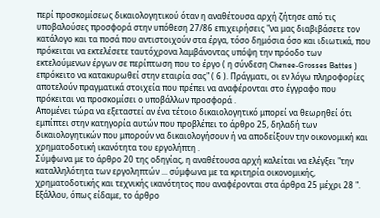περί προσκομίσεως δικαιολογητικού όταν η αναθέτουσα αρχή ζήτησε από τις υποβαλούσες προσφορά στην υπόθεση 27/86 επιχειρήσεις "να μας διαβιβάσετε τον κατάλογο και τα ποσά που αντιστοιχούν στα έργα, τόσο δημόσια όσο και ιδιωτικά, που πρόκειται να εκτελέσετε ταυτόχρονα λαμβάνοντας υπόψη την πρόοδο των εκτελούμενων έργων σε περίπτωση που το έργο ( η σύνδεση Chenee-Grosses Battes ) επρόκειτο να κατακυρωθεί στην εταιρία σας" ( 6 ). Πράγματι, οι εν λόγω πληροφορίες αποτελούν πραγματικά στοιχεία που πρέπει να αναφέρονται στο έγγραφο που πρόκειται να προσκομίσει ο υποβάλλων προσφορά .
Απομένει τώρα να εξεταστεί αν ένα τέτοιο δικαιολογητικό μπορεί να θεωρηθεί ότι εμπίπτει στην κατηγορία αυτών που προβλέπει το άρθρο 25, δηλαδή των δικαιολογητικών που μπορούν να δικαιολογήσουν ή να αποδείξουν την οικονομική και χρηματοδοτική ικανότητα του εργολήπτη .
Σύμφωνα με το άρθρο 20 της οδηγίας, η αναθέτουσα αρχή καλείται να ελέγξει "την καταλληλότητα των εργοληπτών ... σύμφωνα με τα κριτηρία οικονομικής, χρηματοδοτικής και τεχνικής ικανότητος που αναφέρονται στα άρθρα 25 μέχρι 28 ".
Εξάλλου, όπως είδαμε, το άρθρο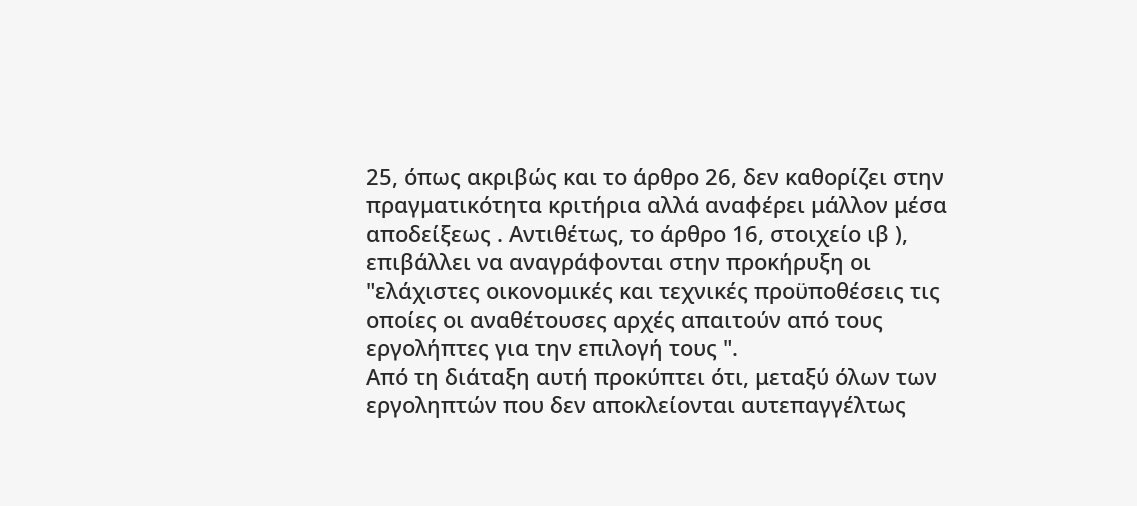25, όπως ακριβώς και το άρθρο 26, δεν καθορίζει στην πραγματικότητα κριτήρια αλλά αναφέρει μάλλον μέσα αποδείξεως . Αντιθέτως, το άρθρο 16, στοιχείο ιβ ), επιβάλλει να αναγράφονται στην προκήρυξη οι "ελάχιστες οικονομικές και τεχνικές προϋποθέσεις τις οποίες οι αναθέτουσες αρχές απαιτούν από τους εργολήπτες για την επιλογή τους ".
Από τη διάταξη αυτή προκύπτει ότι, μεταξύ όλων των εργοληπτών που δεν αποκλείονται αυτεπαγγέλτως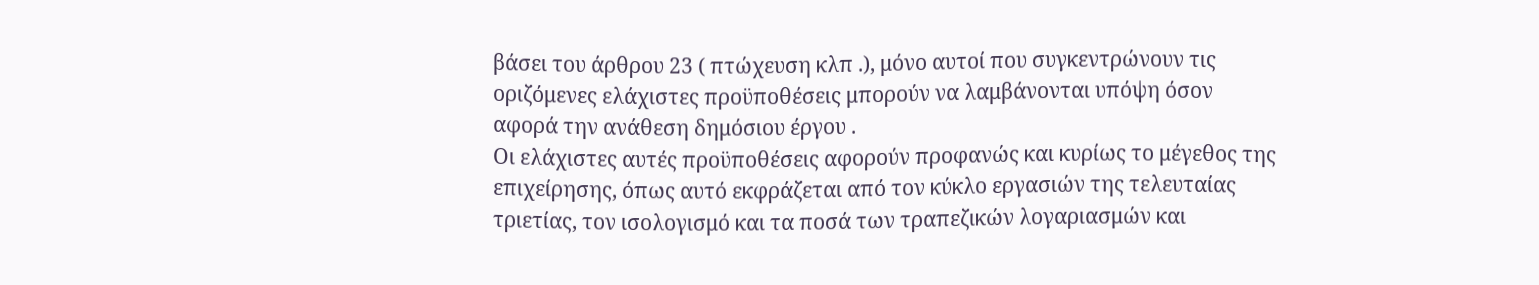βάσει του άρθρου 23 ( πτώχευση κλπ .), μόνο αυτοί που συγκεντρώνουν τις οριζόμενες ελάχιστες προϋποθέσεις μπορούν να λαμβάνονται υπόψη όσον αφορά την ανάθεση δημόσιου έργου .
Οι ελάχιστες αυτές προϋποθέσεις αφορούν προφανώς και κυρίως το μέγεθος της επιχείρησης, όπως αυτό εκφράζεται από τον κύκλο εργασιών της τελευταίας τριετίας, τον ισολογισμό και τα ποσά των τραπεζικών λογαριασμών και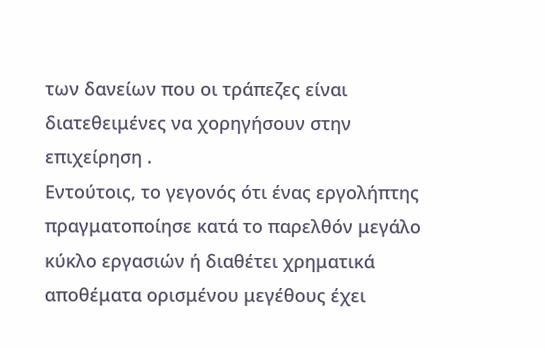των δανείων που οι τράπεζες είναι διατεθειμένες να χορηγήσουν στην επιχείρηση .
Εντούτοις, το γεγονός ότι ένας εργολήπτης πραγματοποίησε κατά το παρελθόν μεγάλο κύκλο εργασιών ή διαθέτει χρηματικά αποθέματα ορισμένου μεγέθους έχει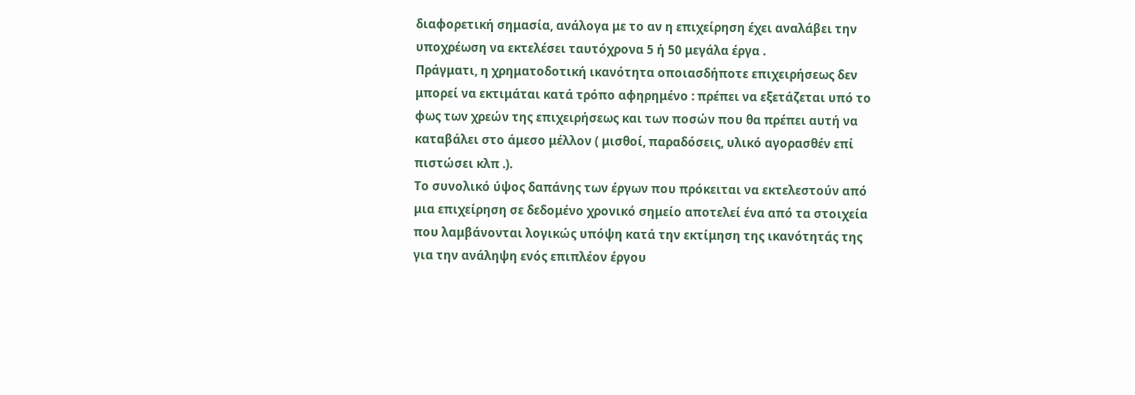διαφορετική σημασία, ανάλογα με το αν η επιχείρηση έχει αναλάβει την υποχρέωση να εκτελέσει ταυτόχρονα 5 ή 50 μεγάλα έργα .
Πράγματι, η χρηματοδοτική ικανότητα οποιασδήποτε επιχειρήσεως δεν μπορεί να εκτιμάται κατά τρόπο αφηρημένο : πρέπει να εξετάζεται υπό το φως των χρεών της επιχειρήσεως και των ποσών που θα πρέπει αυτή να καταβάλει στο άμεσο μέλλον ( μισθοί, παραδόσεις, υλικό αγορασθέν επί πιστώσει κλπ .).
Το συνολικό ύψος δαπάνης των έργων που πρόκειται να εκτελεστούν από μια επιχείρηση σε δεδομένο χρονικό σημείο αποτελεί ένα από τα στοιχεία που λαμβάνονται λογικώς υπόψη κατά την εκτίμηση της ικανότητάς της για την ανάληψη ενός επιπλέον έργου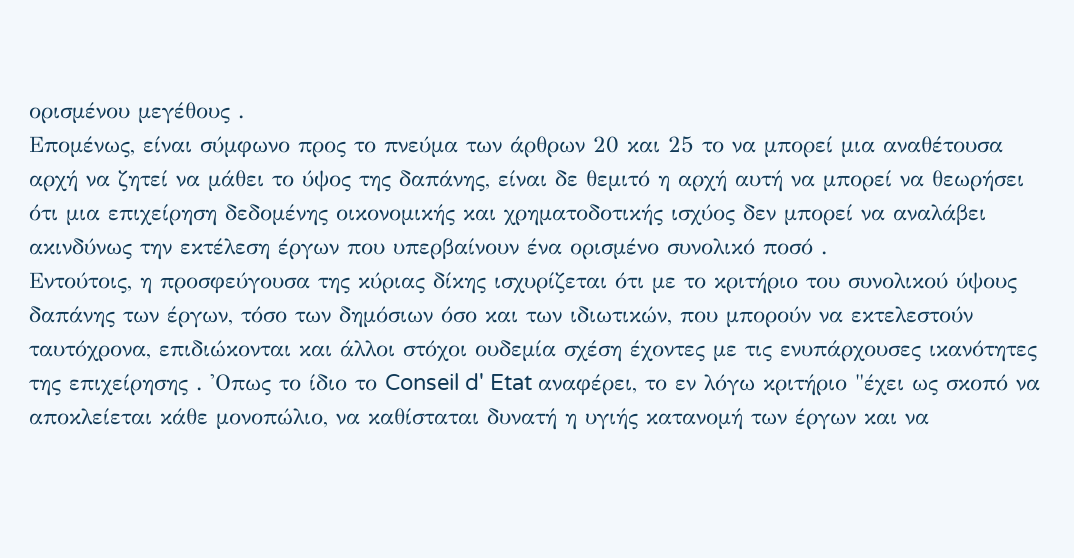ορισμένου μεγέθους .
Επομένως, είναι σύμφωνο προς το πνεύμα των άρθρων 20 και 25 το να μπορεί μια αναθέτουσα αρχή να ζητεί να μάθει το ύψος της δαπάνης, είναι δε θεμιτό η αρχή αυτή να μπορεί να θεωρήσει ότι μια επιχείρηση δεδομένης οικονομικής και χρηματοδοτικής ισχύος δεν μπορεί να αναλάβει ακινδύνως την εκτέλεση έργων που υπερβαίνουν ένα ορισμένο συνολικό ποσό .
Εντούτοις, η προσφεύγουσα της κύριας δίκης ισχυρίζεται ότι με το κριτήριο του συνολικού ύψους δαπάνης των έργων, τόσο των δημόσιων όσο και των ιδιωτικών, που μπορούν να εκτελεστούν ταυτόχρονα, επιδιώκονται και άλλοι στόχοι ουδεμία σχέση έχοντες με τις ενυπάρχουσες ικανότητες της επιχείρησης . 'Οπως το ίδιο το Conseil d' Etat αναφέρει, το εν λόγω κριτήριο "έχει ως σκοπό να αποκλείεται κάθε μονοπώλιο, να καθίσταται δυνατή η υγιής κατανομή των έργων και να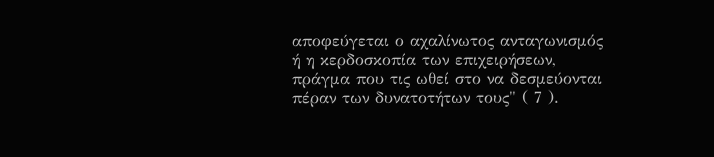αποφεύγεται ο αχαλίνωτος ανταγωνισμός ή η κερδοσκοπία των επιχειρήσεων, πράγμα που τις ωθεί στο να δεσμεύονται πέραν των δυνατοτήτων τους" ( 7 ).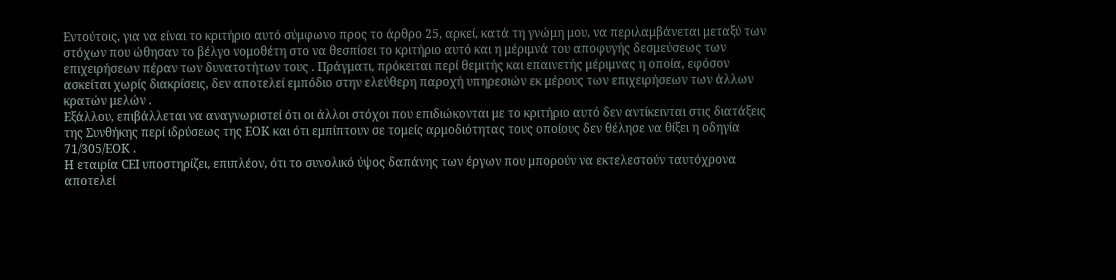Εντούτοις, για να είναι το κριτήριο αυτό σύμφωνο προς το άρθρο 25, αρκεί, κατά τη γνώμη μου, να περιλαμβάνεται μεταξύ των στόχων που ώθησαν το βέλγο νομοθέτη στο να θεσπίσει το κριτήριο αυτό και η μέριμνά του αποφυγής δεσμεύσεως των επιχειρήσεων πέραν των δυνατοτήτων τους . Πράγματι, πρόκειται περί θεμιτής και επαινετής μέριμνας η οποία, εφόσον ασκείται χωρίς διακρίσεις, δεν αποτελεί εμπόδιο στην ελεύθερη παροχή υπηρεσιών εκ μέρους των επιχειρήσεων των άλλων κρατών μελών .
Εξάλλου, επιβάλλεται να αναγνωριστεί ότι οι άλλοι στόχοι που επιδιώκονται με το κριτήριο αυτό δεν αντίκεινται στις διατάξεις της Συνθήκης περί ιδρύσεως της ΕΟΚ και ότι εμπίπτουν σε τομείς αρμοδιότητας τους οποίους δεν θέλησε να θίξει η οδηγία 71/305/ΕΟΚ .
Η εταιρία CΕΙ υποστηρίζει, επιπλέον, ότι το συνολικό ύψος δαπάνης των έργων που μπορούν να εκτελεστούν ταυτόχρονα αποτελεί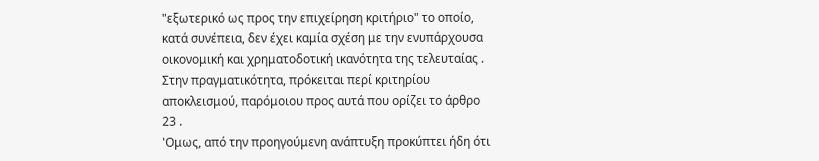"εξωτερικό ως προς την επιχείρηση κριτήριο" το οποίο, κατά συνέπεια, δεν έχει καμία σχέση με την ενυπάρχουσα οικονομική και χρηματοδοτική ικανότητα της τελευταίας . Στην πραγματικότητα, πρόκειται περί κριτηρίου αποκλεισμού, παρόμοιου προς αυτά που ορίζει το άρθρο 23 .
'Ομως, από την προηγούμενη ανάπτυξη προκύπτει ήδη ότι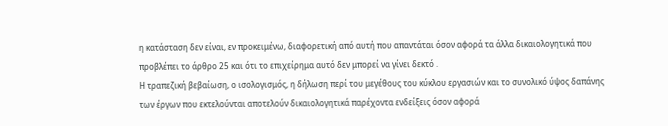η κατάσταση δεν είναι, εν προκειμένω, διαφορετική από αυτή που απαντάται όσον αφορά τα άλλα δικαιολογητικά που προβλέπει το άρθρο 25 και ότι το επιχείρημα αυτό δεν μπορεί να γίνει δεκτό .
Η τραπεζική βεβαίωση, ο ισολογισμός, η δήλωση περί του μεγέθους του κύκλου εργασιών και το συνολικό ύψος δαπάνης των έργων που εκτελούνται αποτελούν δικαιολογητικά παρέχοντα ενδείξεις όσον αφορά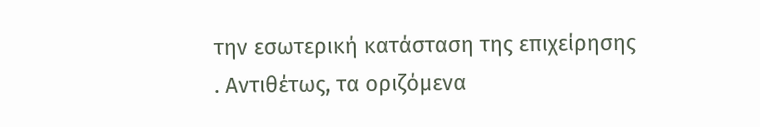την εσωτερική κατάσταση της επιχείρησης . Αντιθέτως, τα οριζόμενα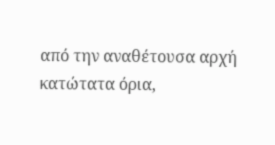από την αναθέτουσα αρχή κατώτατα όρια,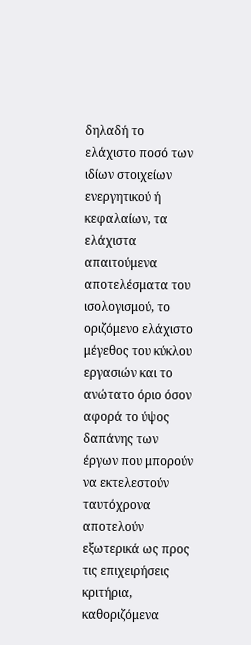δηλαδή το ελάχιστο ποσό των ιδίων στοιχείων ενεργητικού ή κεφαλαίων, τα ελάχιστα απαιτούμενα αποτελέσματα του ισολογισμού, το οριζόμενο ελάχιστο μέγεθος του κύκλου εργασιών και το ανώτατο όριο όσον αφορά το ύψος δαπάνης των έργων που μπορούν να εκτελεστούν ταυτόχρονα αποτελούν εξωτερικά ως προς τις επιχειρήσεις κριτήρια, καθοριζόμενα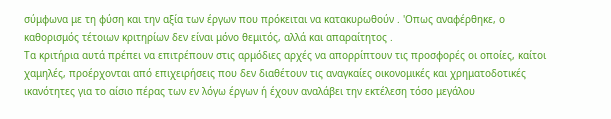σύμφωνα με τη φύση και την αξία των έργων που πρόκειται να κατακυρωθούν . 'Οπως αναφέρθηκε, ο καθορισμός τέτοιων κριτηρίων δεν είναι μόνο θεμιτός, αλλά και απαραίτητος .
Τα κριτήρια αυτά πρέπει να επιτρέπουν στις αρμόδιες αρχές να απορρίπτουν τις προσφορές οι οποίες, καίτοι χαμηλές, προέρχονται από επιχειρήσεις που δεν διαθέτουν τις αναγκαίες οικονομικές και χρηματοδοτικές ικανότητες για το αίσιο πέρας των εν λόγω έργων ή έχουν αναλάβει την εκτέλεση τόσο μεγάλου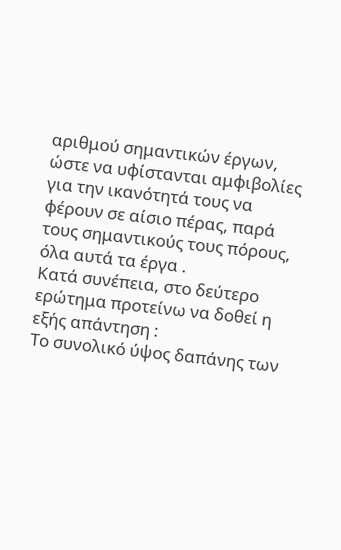αριθμού σημαντικών έργων, ώστε να υφίστανται αμφιβολίες για την ικανότητά τους να φέρουν σε αίσιο πέρας, παρά τους σημαντικούς τους πόρους, όλα αυτά τα έργα .
Κατά συνέπεια, στο δεύτερο ερώτημα προτείνω να δοθεί η εξής απάντηση :
Το συνολικό ύψος δαπάνης των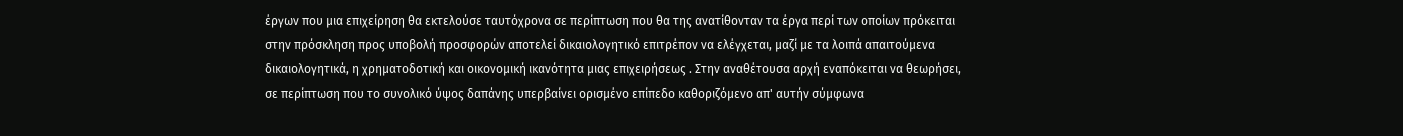έργων που μια επιχείρηση θα εκτελούσε ταυτόχρονα σε περίπτωση που θα της ανατίθονταν τα έργα περί των οποίων πρόκειται στην πρόσκληση προς υποβολή προσφορών αποτελεί δικαιολογητικό επιτρέπον να ελέγχεται, μαζί με τα λοιπά απαιτούμενα δικαιολογητικά, η χρηματοδοτική και οικονομική ικανότητα μιας επιχειρήσεως . Στην αναθέτουσα αρχή εναπόκειται να θεωρήσει, σε περίπτωση που το συνολικό ύψος δαπάνης υπερβαίνει ορισμένο επίπεδο καθοριζόμενο απ' αυτήν σύμφωνα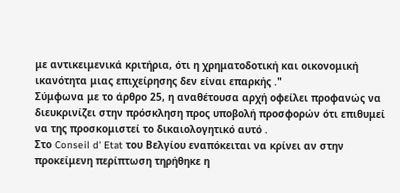με αντικειμενικά κριτήρια, ότι η χρηματοδοτική και οικονομική ικανότητα μιας επιχείρησης δεν είναι επαρκής ."
Σύμφωνα με το άρθρο 25, η αναθέτουσα αρχή οφείλει προφανώς να διευκρινίζει στην πρόσκληση προς υποβολή προσφορών ότι επιθυμεί να της προσκομιστεί το δικαιολογητικό αυτό .
Στο Conseil d' Etat του Βελγίου εναπόκειται να κρίνει αν στην προκείμενη περίπτωση τηρήθηκε η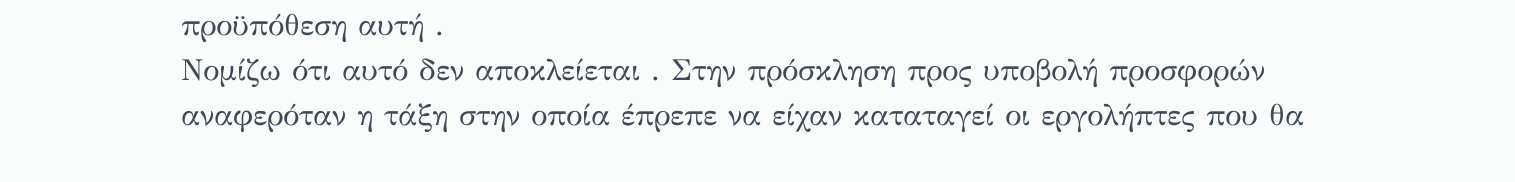προϋπόθεση αυτή .
Νομίζω ότι αυτό δεν αποκλείεται . Στην πρόσκληση προς υποβολή προσφορών αναφερόταν η τάξη στην οποία έπρεπε να είχαν καταταγεί οι εργολήπτες που θα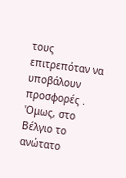τους επιτρεπόταν να υποβάλουν προσφορές . 'Ομως, στο Βέλγιο το ανώτατο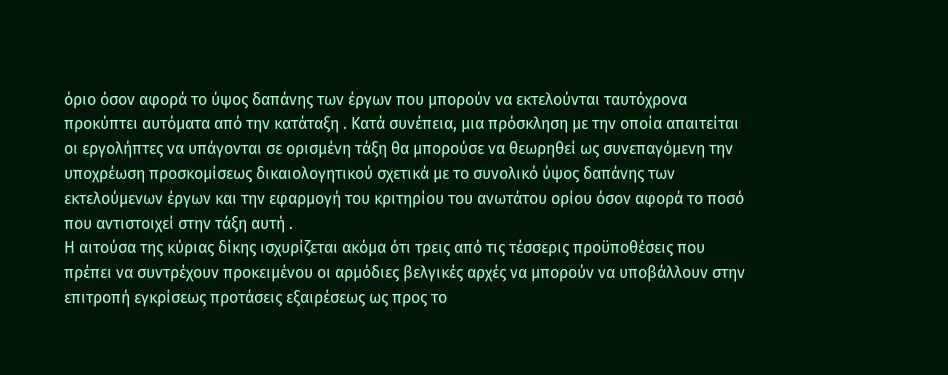όριο όσον αφορά το ύψος δαπάνης των έργων που μπορούν να εκτελούνται ταυτόχρονα προκύπτει αυτόματα από την κατάταξη . Κατά συνέπεια, μια πρόσκληση με την οποία απαιτείται οι εργολήπτες να υπάγονται σε ορισμένη τάξη θα μπορούσε να θεωρηθεί ως συνεπαγόμενη την υποχρέωση προσκομίσεως δικαιολογητικού σχετικά με το συνολικό ύψος δαπάνης των εκτελούμενων έργων και την εφαρμογή του κριτηρίου του ανωτάτου ορίου όσον αφορά το ποσό που αντιστοιχεί στην τάξη αυτή .
Η αιτούσα της κύριας δίκης ισχυρίζεται ακόμα ότι τρεις από τις τέσσερις προϋποθέσεις που πρέπει να συντρέχουν προκειμένου οι αρμόδιες βελγικές αρχές να μπορούν να υποβάλλουν στην επιτροπή εγκρίσεως προτάσεις εξαιρέσεως ως προς το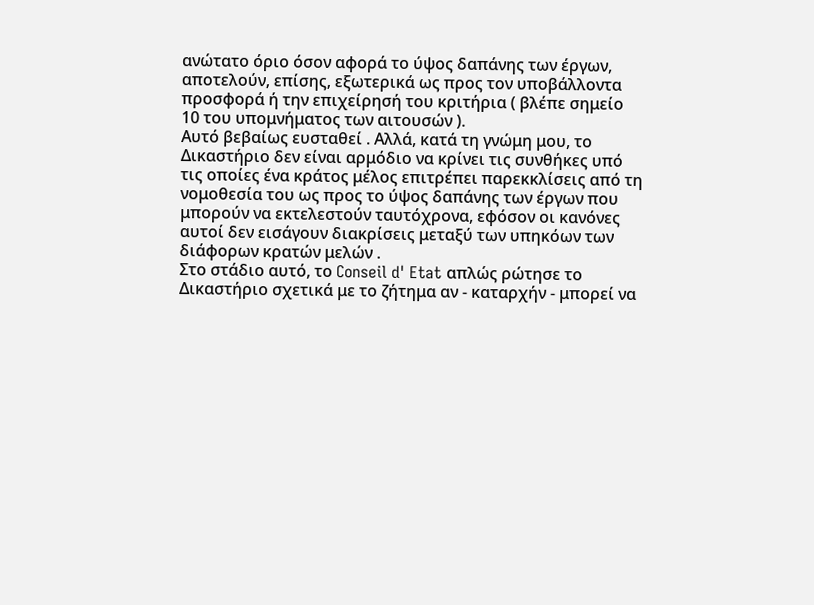ανώτατο όριο όσον αφορά το ύψος δαπάνης των έργων, αποτελούν, επίσης, εξωτερικά ως προς τον υποβάλλοντα προσφορά ή την επιχείρησή του κριτήρια ( βλέπε σημείο 10 του υπομνήματος των αιτουσών ).
Αυτό βεβαίως ευσταθεί . Αλλά, κατά τη γνώμη μου, το Δικαστήριο δεν είναι αρμόδιο να κρίνει τις συνθήκες υπό τις οποίες ένα κράτος μέλος επιτρέπει παρεκκλίσεις από τη νομοθεσία του ως προς το ύψος δαπάνης των έργων που μπορούν να εκτελεστούν ταυτόχρονα, εφόσον οι κανόνες αυτοί δεν εισάγουν διακρίσεις μεταξύ των υπηκόων των διάφορων κρατών μελών .
Στο στάδιο αυτό, το Conseil d' Etat απλώς ρώτησε το Δικαστήριο σχετικά με το ζήτημα αν - καταρχήν - μπορεί να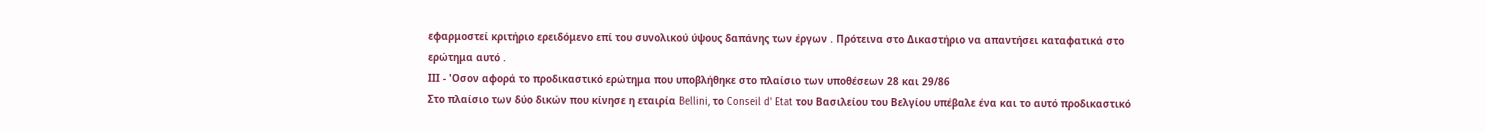εφαρμοστεί κριτήριο ερειδόμενο επί του συνολικού ύψους δαπάνης των έργων . Πρότεινα στο Δικαστήριο να απαντήσει καταφατικά στο ερώτημα αυτό .
ΙΙΙ - 'Οσον αφορά το προδικαστικό ερώτημα που υποβλήθηκε στο πλαίσιο των υποθέσεων 28 και 29/86
Στο πλαίσιο των δύο δικών που κίνησε η εταιρία Bellini, το Conseil d' Etat του Βασιλείου του Βελγίου υπέβαλε ένα και το αυτό προδικαστικό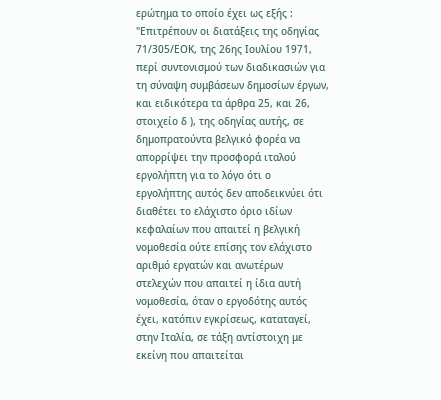ερώτημα το οποίο έχει ως εξής :
"Επιτρέπουν οι διατάξεις της οδηγίας 71/305/ΕΟΚ, της 26ης Ιουλίου 1971, περί συντονισμού των διαδικασιών για τη σύναψη συμβάσεων δημοσίων έργων, και ειδικότερα τα άρθρα 25, και 26, στοιχείο δ ), της οδηγίας αυτής, σε δημοπρατούντα βελγικό φορέα να απορρίψει την προσφορά ιταλού εργολήπτη για το λόγο ότι ο εργολήπτης αυτός δεν αποδεικνύει ότι διαθέτει το ελάχιστο όριο ιδίων κεφαλαίων που απαιτεί η βελγική νομοθεσία ούτε επίσης τον ελάχιστο αριθμό εργατών και ανωτέρων στελεχών που απαιτεί η ίδια αυτή νομοθεσία, όταν ο εργοδότης αυτός έχει, κατόπιν εγκρίσεως, καταταγεί, στην Ιταλία, σε τάξη αντίστοιχη με εκείνη που απαιτείται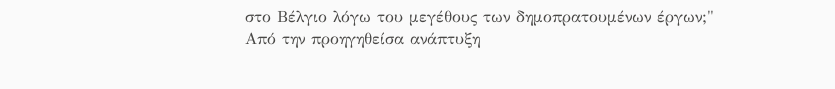στο Βέλγιο λόγω του μεγέθους των δημοπρατουμένων έργων;"
Από την προηγηθείσα ανάπτυξη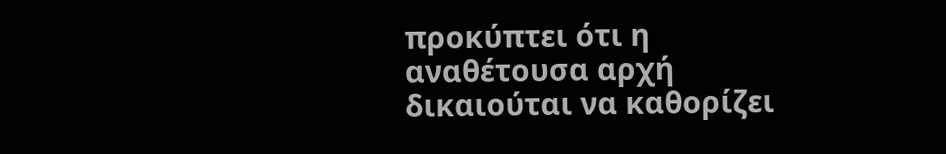προκύπτει ότι η αναθέτουσα αρχή δικαιούται να καθορίζει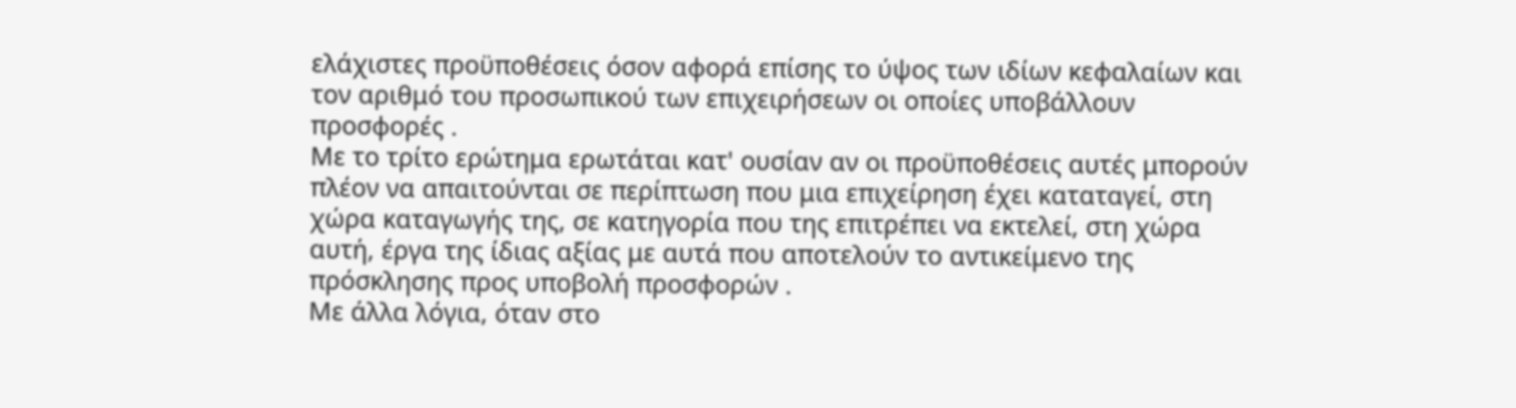ελάχιστες προϋποθέσεις όσον αφορά επίσης το ύψος των ιδίων κεφαλαίων και τον αριθμό του προσωπικού των επιχειρήσεων οι οποίες υποβάλλουν προσφορές .
Με το τρίτο ερώτημα ερωτάται κατ' ουσίαν αν οι προϋποθέσεις αυτές μπορούν πλέον να απαιτούνται σε περίπτωση που μια επιχείρηση έχει καταταγεί, στη χώρα καταγωγής της, σε κατηγορία που της επιτρέπει να εκτελεί, στη χώρα αυτή, έργα της ίδιας αξίας με αυτά που αποτελούν το αντικείμενο της πρόσκλησης προς υποβολή προσφορών .
Με άλλα λόγια, όταν στο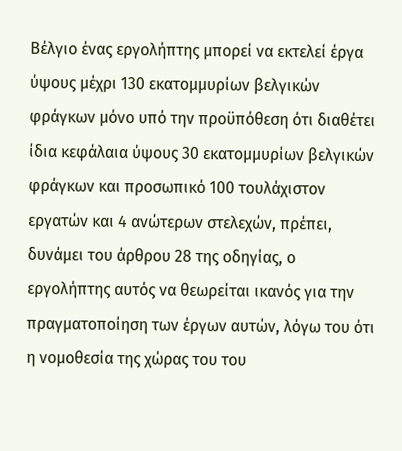Βέλγιο ένας εργολήπτης μπορεί να εκτελεί έργα ύψους μέχρι 130 εκατομμυρίων βελγικών φράγκων μόνο υπό την προϋπόθεση ότι διαθέτει ίδια κεφάλαια ύψους 30 εκατομμυρίων βελγικών φράγκων και προσωπικό 100 τουλάχιστον εργατών και 4 ανώτερων στελεχών, πρέπει, δυνάμει του άρθρου 28 της οδηγίας, ο εργολήπτης αυτός να θεωρείται ικανός για την πραγματοποίηση των έργων αυτών, λόγω του ότι η νομοθεσία της χώρας του του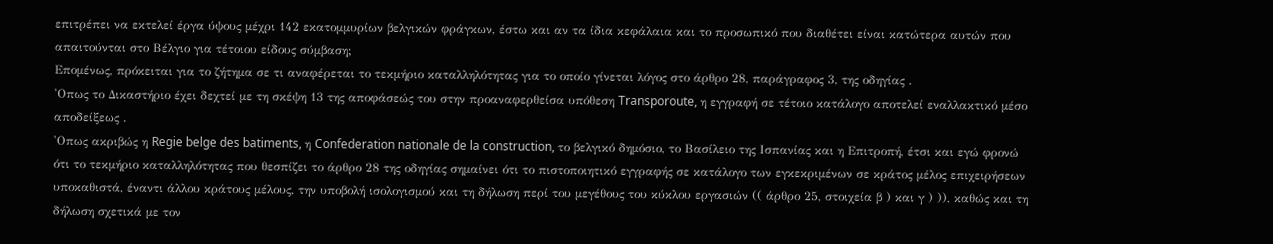επιτρέπει να εκτελεί έργα ύψους μέχρι 142 εκατομμυρίων βελγικών φράγκων, έστω και αν τα ίδια κεφάλαια και το προσωπικό που διαθέτει είναι κατώτερα αυτών που απαιτούνται στο Βέλγιο για τέτοιου είδους σύμβαση;
Επομένως, πρόκειται για το ζήτημα σε τι αναφέρεται το τεκμήριο καταλληλότητας για το οποίο γίνεται λόγος στο άρθρο 28, παράγραφος 3, της οδηγίας .
'Οπως το Δικαστήριο έχει δεχτεί με τη σκέψη 13 της αποφάσεώς του στην προαναφερθείσα υπόθεση Transporoute, η εγγραφή σε τέτοιο κατάλογο αποτελεί εναλλακτικό μέσο αποδείξεως .
'Οπως ακριβώς η Regie belge des batiments, η Confederation nationale de la construction, το βελγικό δημόσιο, το Βασίλειο της Ισπανίας και η Επιτροπή, έτσι και εγώ φρονώ ότι το τεκμήριο καταλληλότητας που θεσπίζει το άρθρο 28 της οδηγίας σημαίνει ότι το πιστοποιητικό εγγραφής σε κατάλογο των εγκεκριμένων σε κράτος μέλος επιχειρήσεων υποκαθιστά, έναντι άλλου κράτους μέλους, την υποβολή ισολογισμού και τη δήλωση περί του μεγέθους του κύκλου εργασιών (( άρθρο 25, στοιχεία β ) και γ ) )), καθώς και τη δήλωση σχετικά με τον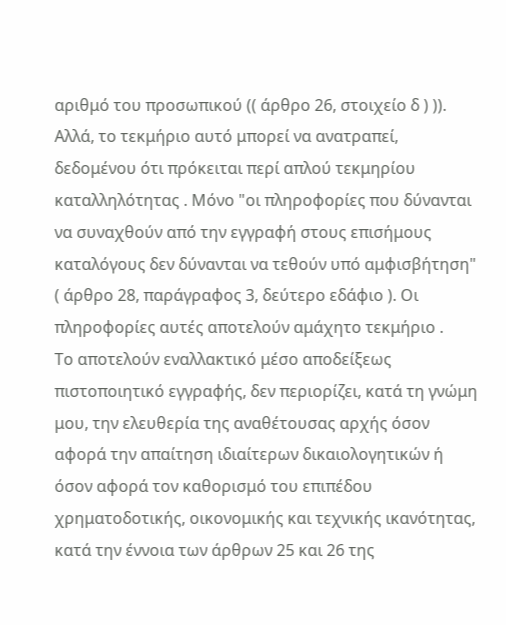αριθμό του προσωπικού (( άρθρο 26, στοιχείο δ ) )).
Αλλά, το τεκμήριο αυτό μπορεί να ανατραπεί, δεδομένου ότι πρόκειται περί απλού τεκμηρίου καταλληλότητας . Μόνο "οι πληροφορίες που δύνανται να συναχθούν από την εγγραφή στους επισήμους καταλόγους δεν δύνανται να τεθούν υπό αμφισβήτηση" ( άρθρο 28, παράγραφος 3, δεύτερο εδάφιο ). Οι πληροφορίες αυτές αποτελούν αμάχητο τεκμήριο .
Το αποτελούν εναλλακτικό μέσο αποδείξεως πιστοποιητικό εγγραφής, δεν περιορίζει, κατά τη γνώμη μου, την ελευθερία της αναθέτουσας αρχής όσον αφορά την απαίτηση ιδιαίτερων δικαιολογητικών ή όσον αφορά τον καθορισμό του επιπέδου χρηματοδοτικής, οικονομικής και τεχνικής ικανότητας, κατά την έννοια των άρθρων 25 και 26 της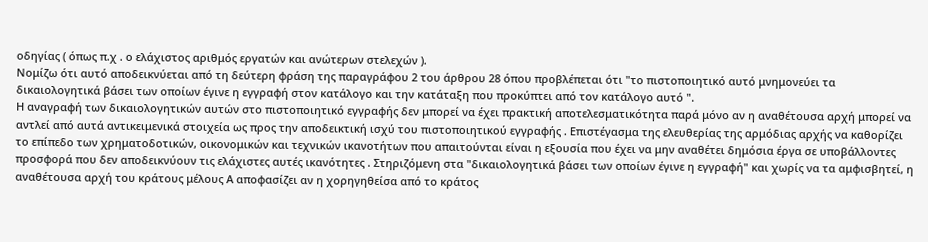οδηγίας ( όπως π.χ . ο ελάχιστος αριθμός εργατών και ανώτερων στελεχών ).
Νομίζω ότι αυτό αποδεικνύεται από τη δεύτερη φράση της παραγράφου 2 του άρθρου 28 όπου προβλέπεται ότι "το πιστοποιητικό αυτό μνημονεύει τα δικαιολογητικά βάσει των οποίων έγινε η εγγραφή στον κατάλογο και την κατάταξη που προκύπτει από τον κατάλογο αυτό ".
Η αναγραφή των δικαιολογητικών αυτών στο πιστοποιητικό εγγραφής δεν μπορεί να έχει πρακτική αποτελεσματικότητα παρά μόνο αν η αναθέτουσα αρχή μπορεί να αντλεί από αυτά αντικειμενικά στοιχεία ως προς την αποδεικτική ισχύ του πιστοποιητικού εγγραφής . Επιστέγασμα της ελευθερίας της αρμόδιας αρχής να καθορίζει το επίπεδο των χρηματοδοτικών, οικονομικών και τεχνικών ικανοτήτων που απαιτούνται είναι η εξουσία που έχει να μην αναθέτει δημόσια έργα σε υποβάλλοντες προσφορά που δεν αποδεικνύουν τις ελάχιστες αυτές ικανότητες . Στηριζόμενη στα "δικαιολογητικά βάσει των οποίων έγινε η εγγραφή" και χωρίς να τα αμφισβητεί, η αναθέτουσα αρχή του κράτους μέλους Α αποφασίζει αν η χορηγηθείσα από το κράτος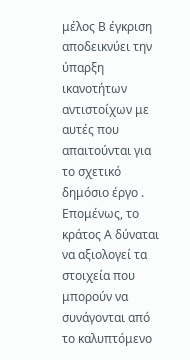μέλος Β έγκριση αποδεικνύει την ύπαρξη ικανοτήτων αντιστοίχων με αυτές που απαιτούνται για το σχετικό δημόσιο έργο .
Επομένως, το κράτος Α δύναται να αξιολογεί τα στοιχεία που μπορούν να συνάγονται από το καλυπτόμενο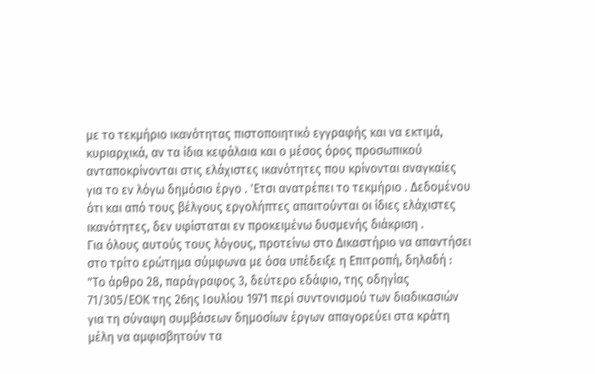με το τεκμήριο ικανότητας πιστοποιητικό εγγραφής και να εκτιμά, κυριαρχικά, αν τα ίδια κεφάλαια και ο μέσος όρος προσωπικού ανταποκρίνονται στις ελάχιστες ικανότητες που κρίνονται αναγκαίες για το εν λόγω δημόσιο έργο . 'Ετσι ανατρέπει το τεκμήριο . Δεδομένου ότι και από τους βέλγους εργολήπτες απαιτούνται οι ίδιες ελάχιστες ικανότητες, δεν υφίσταται εν προκειμένω δυσμενής διάκριση .
Για όλους αυτούς τους λόγους, προτείνω στο Δικαστήριο να απαντήσει στο τρίτο ερώτημα σύμφωνα με όσα υπέδειξε η Επιτροπή, δηλαδή :
"Το άρθρο 28, παράγραφος 3, δεύτερο εδάφιο, της οδηγίας 71/305/ΕΟΚ της 26ης Ιουλίου 1971 περί συντονισμού των διαδικασιών για τη σύναψη συμβάσεων δημοσίων έργων απαγορεύει στα κράτη μέλη να αμφισβητούν τα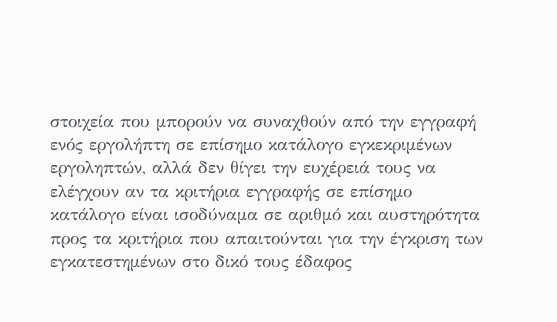στοιχεία που μπορούν να συναχθούν από την εγγραφή ενός εργολήπτη σε επίσημο κατάλογο εγκεκριμένων εργοληπτών, αλλά δεν θίγει την ευχέρειά τους να ελέγχουν αν τα κριτήρια εγγραφής σε επίσημο κατάλογο είναι ισοδύναμα σε αριθμό και αυστηρότητα προς τα κριτήρια που απαιτούνται για την έγκριση των εγκατεστημένων στο δικό τους έδαφος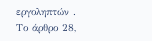εργοληπτών .
Το άρθρο 28,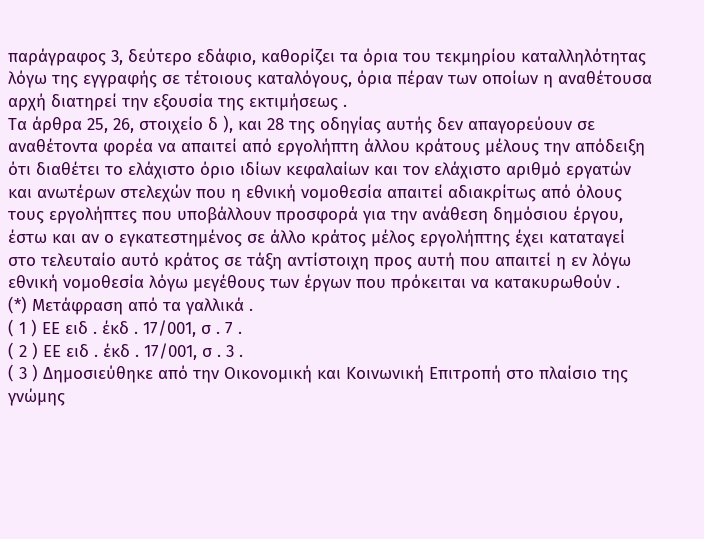παράγραφος 3, δεύτερο εδάφιο, καθορίζει τα όρια του τεκμηρίου καταλληλότητας λόγω της εγγραφής σε τέτοιους καταλόγους, όρια πέραν των οποίων η αναθέτουσα αρχή διατηρεί την εξουσία της εκτιμήσεως .
Τα άρθρα 25, 26, στοιχείο δ ), και 28 της οδηγίας αυτής δεν απαγορεύουν σε αναθέτοντα φορέα να απαιτεί από εργολήπτη άλλου κράτους μέλους την απόδειξη ότι διαθέτει το ελάχιστο όριο ιδίων κεφαλαίων και τον ελάχιστο αριθμό εργατών και ανωτέρων στελεχών που η εθνική νομοθεσία απαιτεί αδιακρίτως από όλους τους εργολήπτες που υποβάλλουν προσφορά για την ανάθεση δημόσιου έργου, έστω και αν ο εγκατεστημένος σε άλλο κράτος μέλος εργολήπτης έχει καταταγεί στο τελευταίο αυτό κράτος σε τάξη αντίστοιχη προς αυτή που απαιτεί η εν λόγω εθνική νομοθεσία λόγω μεγέθους των έργων που πρόκειται να κατακυρωθούν .
(*) Μετάφραση από τα γαλλικά .
( 1 ) ΕΕ ειδ . έκδ . 17/001, σ . 7 .
( 2 ) ΕΕ ειδ . έκδ . 17/001, σ . 3 .
( 3 ) Δημοσιεύθηκε από την Οικονομική και Κοινωνική Επιτροπή στο πλαίσιο της γνώμης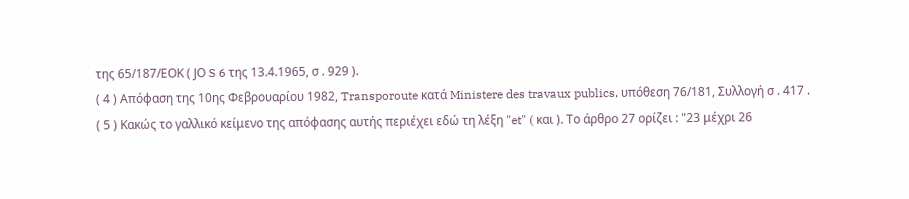της 65/187/ΕΟΚ ( JΟ S 6 της 13.4.1965, σ . 929 ).
( 4 ) Απόφαση της 10ης Φεβρουαρίου 1982, Transporoute κατά Ministere des travaux publics, υπόθεση 76/181, Συλλογή σ . 417 .
( 5 ) Κακώς το γαλλικό κείμενο της απόφασης αυτής περιέχει εδώ τη λέξη "et" ( και ). Το άρθρο 27 ορίζει : "23 μέχρι 26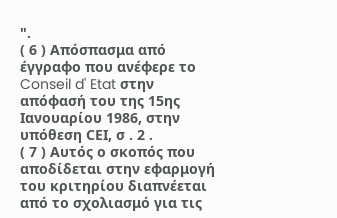".
( 6 ) Απόσπασμα από έγγραφο που ανέφερε το Conseil d' Etat στην απόφασή του της 15ης Ιανουαρίου 1986, στην υπόθεση CΕΙ, σ . 2 .
( 7 ) Αυτός ο σκοπός που αποδίδεται στην εφαρμογή του κριτηρίου διαπνέεται από το σχολιασμό για τις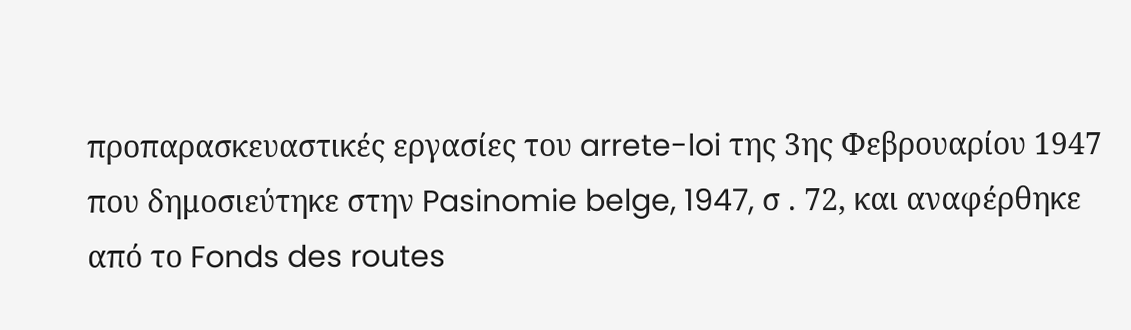προπαρασκευαστικές εργασίες του arrete-loi της 3ης Φεβρουαρίου 1947 που δημοσιεύτηκε στην Pasinomie belge, 1947, σ . 72, και αναφέρθηκε από το Fonds des routes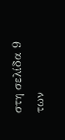στη σελίδα 9 των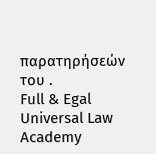παρατηρήσεών του .
Full & Egal Universal Law Academy